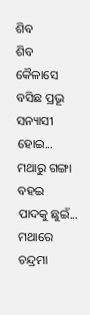ଶିବ
ଶିବ
କୈଳାସେ ବସିଛ ପ୍ରଭୂ
ସନ୍ୟାସୀ ହୋଇ...
ମଥାରୁ ଗଙ୍ଗା ବହଇ
ପାଦକୁ ଛୁଇଁ...
ମଥାରେ ଚନ୍ଦ୍ରମା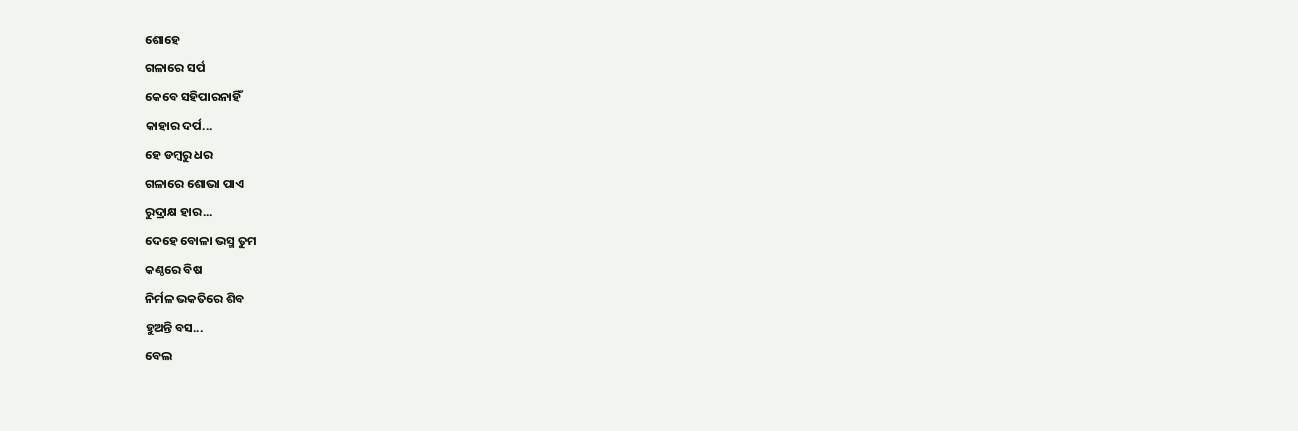ଶୋହେ
ଗଳାରେ ସର୍ପ
କେବେ ସହିପାରନାହିଁ
କାହାର ଦର୍ପ...
ହେ ଡମ୍ବରୁ ଧର
ଗଳାରେ ଶୋଭା ପାଏ
ରୁଦ୍ରାକ୍ଷ ହାର...
ଦେହେ ବୋଳା ଭସ୍ମ ତୁମ
କଣ୍ଠରେ ବିଷ
ନିର୍ମଳ ଭକତିରେ ଶିବ
ହୁଅନ୍ତି ବସ...
ବେଲ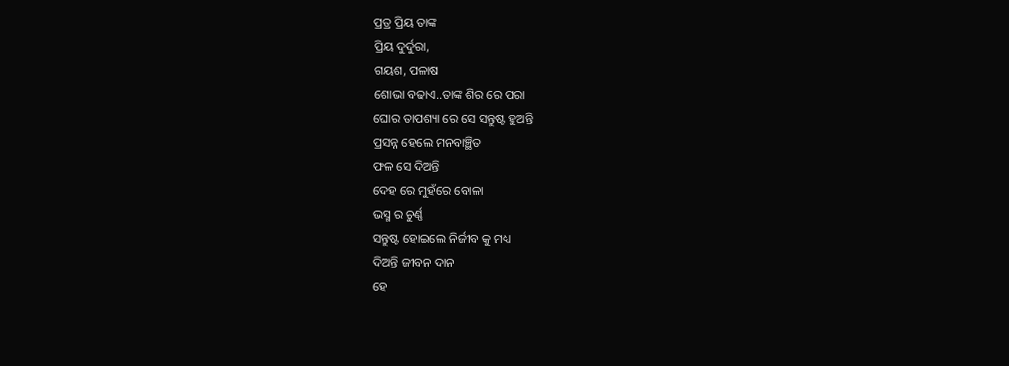ପ୍ରତ୍ର ପ୍ରିୟ ତାଙ୍କ
ପ୍ରିୟ ଦୁର୍ଦୁରା,
ଗୟଶ, ପଳାଷ
ଶୋଭା ବଢାଏ..ତାଙ୍କ ଶିର ରେ ପରା
ଘୋର ତାପଶ୍ୟା ରେ ସେ ସନ୍ତୁଷ୍ଟ ହୁଅନ୍ତି
ପ୍ରସନ୍ନ ହେଲେ ମନବାଞ୍ଛିତ
ଫଳ ସେ ଦିଅନ୍ତି
ଦେହ ରେ ମୁହଁରେ ବୋଳା
ଭସ୍ମ ର ଚୁର୍ଣ୍ଣ
ସନ୍ତୁଷ୍ଟ ହୋଇଲେ ନିର୍ଜୀବ କୁ ମଧ୍ୟ
ଦିଅନ୍ତି ଜୀବନ ଦାନ
ହେ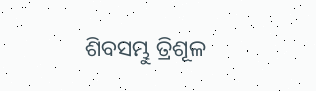ଶିବସମ୍ଭୁ ତ୍ରିଶୂଳ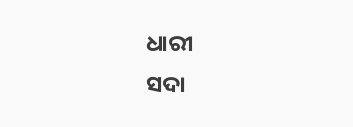ଧାରୀ
ସଦା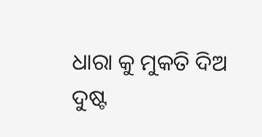ଧାରା କୁ ମୁକତି ଦିଅ
ଦୁଷ୍ଟ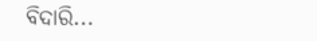ବିଦାରି...